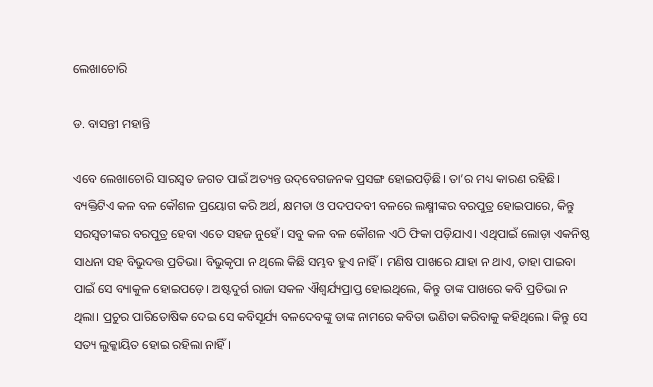ଲେଖାଚୋରି

ଡ. ବାସନ୍ତୀ ମହାନ୍ତି

ଏବେ ଲେଖାଚୋରି ସାରସ୍ବତ ଜଗତ ପାଇଁ ଅତ୍ୟନ୍ତ ଉଦ୍‌ବେଗଜନକ ପ୍ରସଙ୍ଗ ହୋଇପଡ଼ିଛି। ତା’ର ମଧ୍ୟ କାରଣ ରହିଛି। ବ୍ୟକ୍ତିଟିଏ କଳ ବଳ କୌଶଳ ପ୍ରୟୋଗ କରି ଅର୍ଥ, କ୍ଷମତା ଓ ପଦପଦବୀ ବଳରେ ଲକ୍ଷ୍ମୀଙ୍କର ବରପୁତ୍ର ହୋଇପାରେ, କିନ୍ତୁ ସରସ୍ବତୀଙ୍କର ବରପୁତ୍ର ହେବା ଏତେ ସହଜ ନୁହେଁ। ସବୁ କଳ ବଳ କୌଶଳ ଏଠି ଫିକା ପଡ଼ିଯାଏ। ଏଥିପାଇଁ ଲୋଡ଼ା ଏକନିଷ୍ଠ ସାଧନା ସହ ବିଭୁଦତ୍ତ ପ୍ରତିଭା। ବିଭୁକୃପା ନ ଥିଲେ କିଛି ସମ୍ଭବ ହୁଏ ନାହିଁ। ମଣିଷ ପାଖରେ ଯାହା ନ ଥାଏ, ତାହା ପାଇବା ପାଇଁ ସେ ବ୍ୟାକୁଳ ହୋଇପଡ଼େ। ଅଷ୍ଟଦୁର୍ଗ ରାଜା ସକଳ ଐଶ୍ୱର୍ଯ୍ୟପ୍ରାପ୍ତ ହୋଇଥିଲେ, କିନ୍ତୁ ତାଙ୍କ ପାଖରେ କବି ପ୍ରତିଭା ନ ଥିଲା। ପ୍ରଚୁର ପାରିତୋଷିକ ଦେଇ ସେ କବିସୂର୍ଯ୍ୟ ବଳଦେବଙ୍କୁ ତାଙ୍କ ନାମରେ କବିତା ଭଣିତା କରିବାକୁ କହିଥିଲେ। କିନ୍ତୁ ସେ ସତ୍ୟ ଲୁକ୍କାୟିତ ହୋଇ ରହିଲା ନାହିଁ।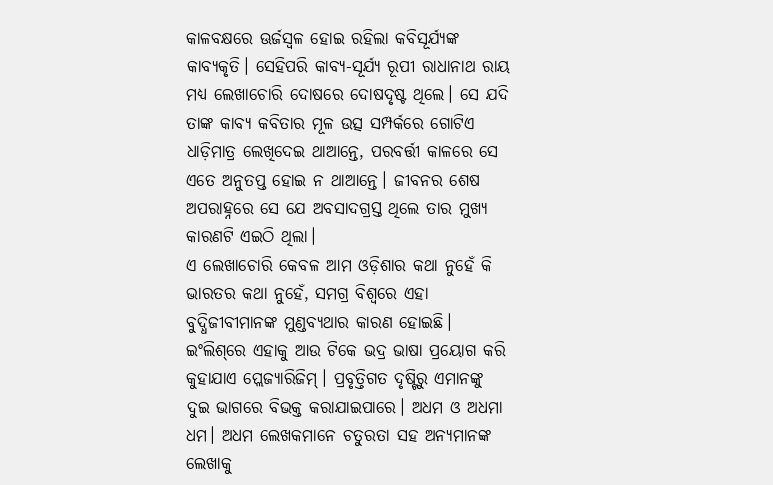କାଳବକ୍ଷରେ ଊର୍ଜସ୍ବଳ ହୋଇ ରହିଲା କବିସୂର୍ଯ୍ୟଙ୍କ କାବ୍ୟକୃତି। ସେହିପରି କାବ୍ୟ-ସୂର୍ଯ୍ୟ ରୂପୀ ରାଧାନାଥ ରାୟ ମଧ୍ୟ ଲେଖାଚୋରି ଦୋଷରେ ଦୋଷଦୃଷ୍ଟ ଥିଲେ। ସେ ଯଦି ତାଙ୍କ କାବ୍ୟ କବିତାର ମୂଳ ଉତ୍ସ ସମ୍ପର୍କରେ ଗୋଟିଏ ଧାଡ଼ିମାତ୍ର ଲେଖିଦେଇ ଥାଆନ୍ତେ, ପରବର୍ତ୍ତୀ କାଳରେ ସେ ଏତେ ଅନୁତପ୍ତ ହୋଇ ନ ଥାଆନ୍ତେ। ଜୀବନର ଶେଷ ଅପରାହ୍ନରେ ସେ ଯେ ଅବସାଦଗ୍ରସ୍ତ ଥିଲେ ତାର ମୁଖ୍ୟ କାରଣଟି ଏଇଠି ଥିଲା।
ଏ ଲେଖାଚୋରି କେବଳ ଆମ ଓଡ଼ିଶାର କଥା ନୁହେଁ କି ଭାରତର କଥା ନୁହେଁ, ସମଗ୍ର ବିଶ୍ୱରେ ଏହା ବୁଦ୍ଧିଜୀବୀମାନଙ୍କ ମୁଣ୍ଡବ୍ୟଥାର କାରଣ ହୋଇଛି। ଇଂଲିଶ୍‌ରେ ଏହାକୁ ଆଉ ଟିକେ ଭଦ୍ର ଭାଷା ପ୍ରୟୋଗ କରି କୁହାଯାଏ ପ୍ଲେଜ୍ୟାରିଜିମ୍‌। ପ୍ରବୃତ୍ତିଗତ ଦୃଷ୍ଟିରୁ ଏମାନଙ୍କୁ ଦୁଇ ଭାଗରେ ବିଭକ୍ତ କରାଯାଇପାରେ। ଅଧମ ଓ ଅଧମା ଧମ। ଅଧମ ଲେଖକମାନେ ଚତୁରତା ସହ ଅନ୍ୟମାନଙ୍କ ଲେଖାକୁ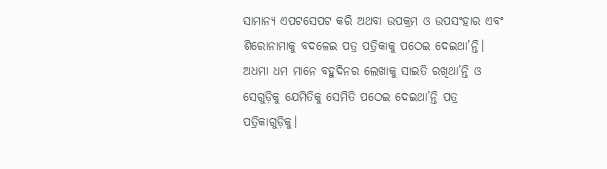ସାମାନ୍ୟ ଏପଟସେପଟ କରି ଅଥବା ଉପକ୍ରମ ଓ ଉପସଂହାର ଏବଂ ଶିରୋନାମାକୁ ବଦଳେଇ ପତ୍ର ପତ୍ରିକାକୁ ପଠେଇ ଦେଇଥା’ନ୍ତି। ଅଧମା ଧମ ମାନେ ବହୁଦିନର ଲେଖାକୁ ସାଇତି ରଖିଥା’ନ୍ତି ଓ ସେଗୁଡ଼ିକୁ ଯେମିତିକୁ ସେମିତି ପଠେଇ ଦେଇଥା’ନ୍ତି ପତ୍ର ପତ୍ରିକାଗୁଡ଼ିକୁ।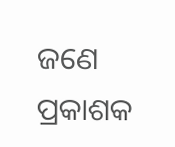ଜଣେ ପ୍ରକାଶକ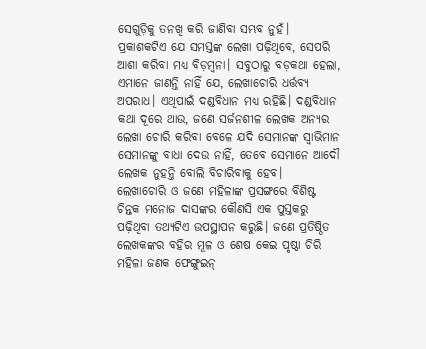ସେଗୁଡ଼ିକୁ ତନଖି କରି ଜାଣିବା ସମ୍ଭବ ନୁହଁ। ପ୍ରକାଶକଟିଏ ଯେ ସମସ୍ତଙ୍କ ଲେଖା ପଢ଼ିଥିବେ, ସେପରି ଆଶା କରିବା ମଧ୍ୟ ବିଡ଼ମ୍ବନା। ସବୁଠାରୁ ବଡ଼କଥା ହେଲା, ଏମାନେ ଜାଣନ୍ତି ନାହିଁ ଯେ, ଲେଖାଚୋରି ଧର୍ତ୍ତବ୍ୟ ଅପରାଧ। ଏଥିପାଇଁ ଦଣ୍ଡବିଧାନ ମଧ୍ୟ ରହିଛି। ଦଣ୍ଡବିଧାନ କଥା ଦୂରେ ଥାଉ, ଜଣେ ସର୍ଜନଶୀଳ ଲେଖକ ଅନ୍ୟର ଲେଖା ଚୋରି କରିବା ବେଳେ ଯଦି ସେମାନଙ୍କ ସ୍ବାଭିମାନ ସେମାନଙ୍କୁ ବାଧା ଦେଉ ନାହିଁ, ତେବେ ସେମାନେ ଆଦୌ ଲେଖକ ନୁହନ୍ତି ବୋଲି ବିଚାରିବାକୁ ହେବ।
ଲେଖାଚୋରି ଓ ଜଣେ ମହିଳାଙ୍କ ପ୍ରସଙ୍ଗରେ ବିଶିଷ୍ଟ ଚିନ୍ତକ ମନୋଜ ଦାସଙ୍କର କୌଣସି ଏକ ପୁସ୍ତକରୁ ପଢ଼ିଥିବା ତଥ୍ୟଟିଏ ଉପସ୍ଥାପନ କରୁଛି। ଜଣେ ପ୍ରତିଷ୍ଠିତ ଲେଖକଙ୍କର ବହିର ମୂଳ ଓ ଶେଷ କେଇ ପୃଷ୍ଠା ଚିରି ମହିଳା ଜଣକ ଫେଙ୍ଗୁଇନ୍‌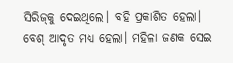ସିରିଜ୍‌କୁ ଦେଇଥିଲେ। ବହି ପ୍ରକାଶିତ ହେଲା। ବେଶ୍‌ ଆଦୃତ ମଧ୍ୟ ହେଲା। ମହିଳା ଜଣକ ସେଇ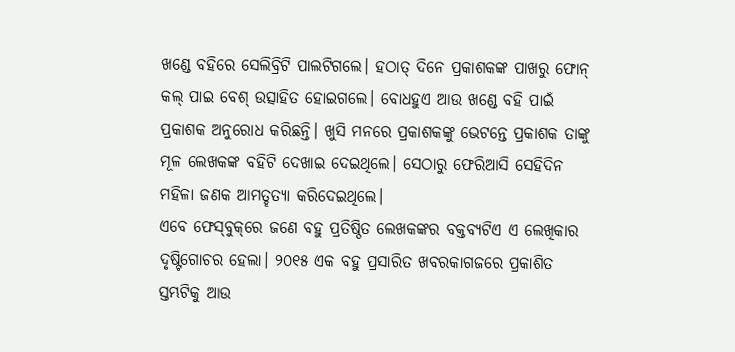ଖଣ୍ଡେ ବହିରେ ସେଲିବ୍ରିଟି ପାଲଟିଗଲେ। ହଠାତ୍‌ ଦିନେ ପ୍ରକାଶକଙ୍କ ପାଖରୁ ଫୋନ୍‌ କଲ୍‌ ପାଇ ବେଶ୍‌ ଉତ୍ସାହିତ ହୋଇଗଲେ। ବୋଧହୁଏ ଆଉ ଖଣ୍ଡେ ବହି ପାଇଁ ପ୍ରକାଶକ ଅନୁରୋଧ କରିଛନ୍ତି। ଖୁସି ମନରେ ପ୍ରକାଶକଙ୍କୁ ଭେଟନ୍ତେ ପ୍ରକାଶକ ତାଙ୍କୁ ମୂଳ ଲେଖକଙ୍କ ବହିଟି ଦେଖାଇ ଦେଇଥିଲେ। ସେଠାରୁ ଫେରିଆସି ସେହିଦିନ ମହିଳା ଜଣକ ଆମତ୍ହତ୍ୟା କରିଦେଇଥିଲେ।
ଏବେ ଫେସ୍‌ବୁକ୍‌ରେ ଜଣେ ବହୁ ପ୍ରତିଷ୍ଠିତ ଲେଖକଙ୍କର ବକ୍ତବ୍ୟଟିଏ ଏ ଲେଖିକାର ଦୃଷ୍ଟିଗୋଚର ହେଲା। ୨୦୧୫ ଏକ ବହୁ ପ୍ରସାରିତ ଖବରକାଗଜରେ ପ୍ରକାଶିତ ସ୍ତମ୍ଭଟିକୁ ଆଉ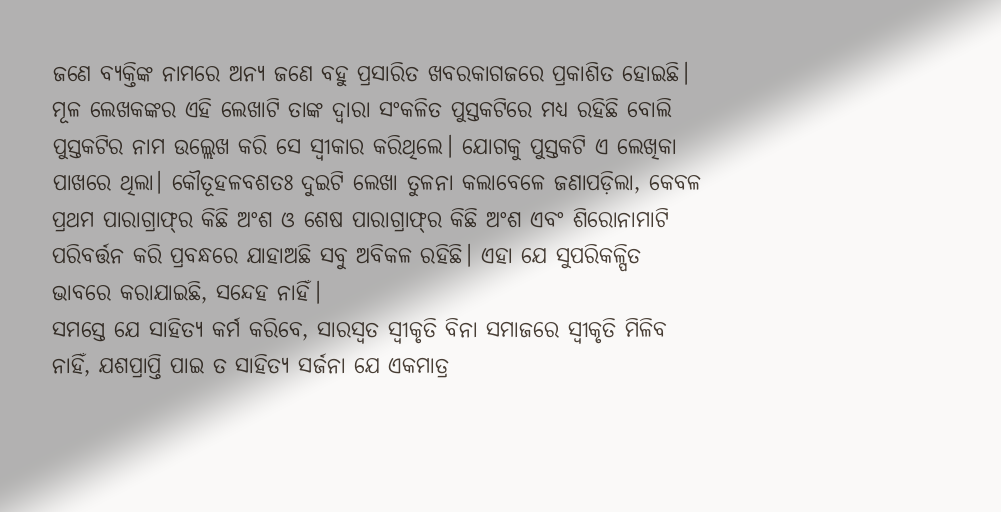ଜଣେ ବ୍ୟକ୍ତିଙ୍କ ନାମରେ ଅନ୍ୟ ଜଣେ ବହୁ ପ୍ରସାରିତ ଖବରକାଗଜରେ ପ୍ରକାଶିତ ହୋଇଛି। ମୂଳ ଲେଖକଙ୍କର ଏହି ଲେଖାଟି ତାଙ୍କ ଦ୍ୱାରା ସଂକଳିତ ପୁସ୍ତକଟିରେ ମଧ୍ୟ ରହିଛି ବୋଲି ପୁସ୍ତକଟିର ନାମ ଉଲ୍ଲେଖ କରି ସେ ସ୍ବୀକାର କରିଥିଲେ। ଯୋଗକୁ ପୁସ୍ତକଟି ଏ ଲେଖିକା ପାଖରେ ଥିଲା। କୌତୂହଳବଶତଃ ଦୁଇଟି ଲେଖା ତୁଳନା କଲାବେଳେ ଜଣାପଡ଼ିଲା, କେବଳ ପ୍ରଥମ ପାରାଗ୍ରାଫ୍‌ର କିଛି ଅଂଶ ଓ ଶେଷ ପାରାଗ୍ରାଫ୍‌ର କିଛି ଅଂଶ ଏବଂ ଶିରୋନାମାଟି ପରିବର୍ତ୍ତନ କରି ପ୍ରବନ୍ଧରେ ଯାହାଅଛି ସବୁ ଅବିକଳ ରହିଛି। ଏହା ଯେ ସୁପରିକଳ୍ପିତ ଭାବରେ କରାଯାଇଛି, ସନ୍ଦେହ ନାହିଁ।
ସମସ୍ତେ ଯେ ସାହିତ୍ୟ କର୍ମ କରିବେ, ସାରସ୍ବତ ସ୍ବୀକୃତି ବିନା ସମାଜରେ ସ୍ବୀକୃତି ମିଳିବ ନାହିଁ, ଯଶପ୍ରାପ୍ତି ପାଇ ତ ସାହିତ୍ୟ ସର୍ଜନା ଯେ ଏକମାତ୍ର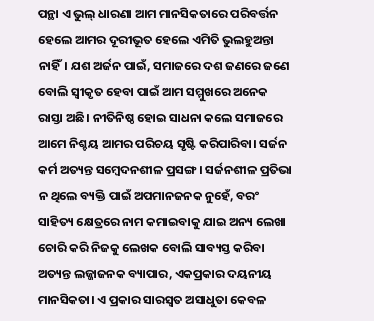ପନ୍ଥା ଏ ଭୁଲ୍‌ ଧାରଣା ଆମ ମାନସିକତାରେ ପରିବର୍ତ୍ତନ ହେଲେ ଆମର ଦୂରୀଭୂତ ହେଲେ ଏମିତି ଭୁଲହୁଅନ୍ତା ନାହିଁ। ଯଶ ଅର୍ଜନ ପାଇଁ, ସମାଜରେ ଦଶ ଜଣରେ ଜଣେ ବୋଲି ସ୍ବୀକୃତ ହେବା ପାଇଁ ଆମ ସମ୍ମୁଖରେ ଅନେକ ରାସ୍ତା ଅଛି। ନୀତିନିଷ୍ଠ ହୋଇ ସାଧନା କଲେ ସମାଜରେ ଆମେ ନିଶ୍ଚୟ ଆମର ପରିଚୟ ସୃଷ୍ଟି କରିପାରିବା। ସର୍ଜନ କର୍ମ ଅତ୍ୟନ୍ତ ସମ୍ବେଦନଶୀଳ ପ୍ରସଙ୍ଗ। ସର୍ଜନଶୀଳ ପ୍ରତିଭା ନ ଥିଲେ ବ୍ୟକ୍ତି ପାଇଁ ଅପମାନଜନକ ନୁହେଁ, ବରଂ ସାହିତ୍ୟ କ୍ଷେତ୍ରରେ ନାମ କମାଇବାକୁ ଯାଇ ଅନ୍ୟ ଲେଖା ଚୋରି କରି ନିଜକୁ ଲେଖକ ବୋଲି ସାବ୍ୟସ୍ତ କରିବା ଅତ୍ୟନ୍ତ ଲଜ୍ଜାଜନକ ବ୍ୟାପାର, ଏକପ୍ରକାର ଦୟନୀୟ ମାନସିକତା। ଏ ପ୍ରକାର ସାରସ୍ବତ ଅସାଧୁତା କେବଳ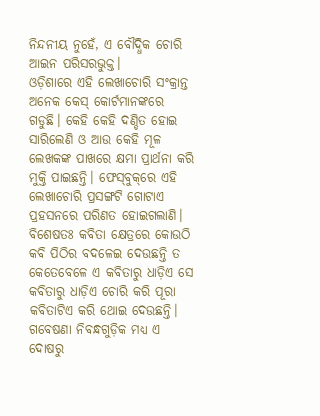ନିନ୍ଦନୀୟ ନୁହେଁ, ଏ ବୌଦ୍ଧିକ ଚୋରି ଆଇନ ପରିସରଭୁକ୍ତ।
ଓଡ଼ିଶାରେ ଏହି ଲେଖାଚୋରି ସଂକ୍ରାନ୍ତ ଅନେକ କେସ୍‌ କୋର୍ଟମାନଙ୍କରେ ଗଡୁଛି। କେହି କେହି ଦଣ୍ଡିତ ହୋଇ ସାରିଲେଣି ଓ ଆଉ କେହି ମୂଳ ଲେଖକଙ୍କ ପାଖରେ କ୍ଷମା ପ୍ରାର୍ଥନା କରି ମୁକ୍ତି ପାଇଛନ୍ତି। ଫେସ୍‌ବୁକ୍‌ରେ ଏହି ଲେଖାଚୋରି ପ୍ରସଙ୍ଗଟି ଗୋଟାଏ ପ୍ରହସନରେ ପରିଣତ ହୋଇଗଲାଣି। ବିଶେଷତଃ କବିତା କ୍ଷେତ୍ରରେ କୋଉଠି କବି ପିଠିର ବଦଳେଇ ଦେଉଛନ୍ତି ତ କେତେବେଳେ ଏ କବିତାରୁ ଧାଡ଼ିଏ ସେ କବିତାରୁ ଧାଡ଼ିଏ ଚୋରି କରି ପୂରା କବିତାଟିଏ କରି ଥୋଇ ଦେଉଛନ୍ତି। ଗବେଷଣା ନିବନ୍ଧଗୁଡ଼ିକ ମଧ୍ୟ ଏ ଦୋଷରୁ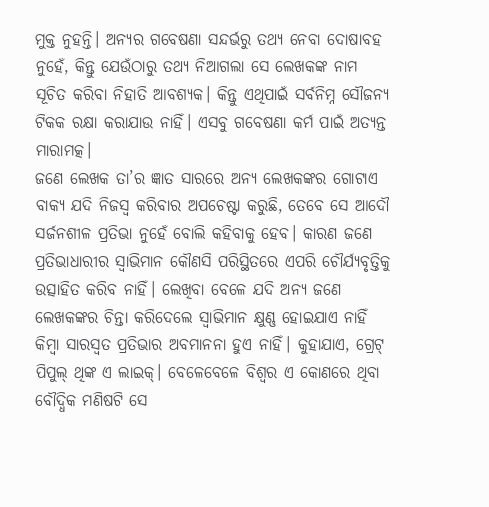ମୁକ୍ତ ନୁହନ୍ତି। ଅନ୍ୟର ଗବେଷଣା ସନ୍ଦର୍ଭରୁ ତଥ୍ୟ ନେବା ଦୋଷାବହ ନୁହେଁ, କିନ୍ତୁ ଯେଉଁଠାରୁ ତଥ୍ୟ ନିଆଗଲା ସେ ଲେଖକଙ୍କ ନାମ ସୂଚିତ କରିବା ନିହାତି ଆବଶ୍ୟକ। କିନ୍ତୁ ଏଥିପାଇଁ ସର୍ବନିମ୍ନ ସୌଜନ୍ୟ ଟିକକ ରକ୍ଷା କରାଯାଉ ନାହିଁ। ଏସବୁ ଗବେଷଣା କର୍ମ ପାଇଁ ଅତ୍ୟନ୍ତ ମାରାମତ୍କ।
ଜଣେ ଲେଖକ ତା’ର ଜ୍ଞାତ ସାରରେ ଅନ୍ୟ ଲେଖକଙ୍କର ଗୋଟାଏ ବାକ୍ୟ ଯଦି ନିଜସ୍ବ କରିବାର ଅପଚେଷ୍ଟା କରୁଛି, ତେବେ ସେ ଆଦୌ ସର୍ଜନଶୀଳ ପ୍ରତିଭା ନୁହେଁ ବୋଲି କହିବାକୁ ହେବ। କାରଣ ଜଣେ ପ୍ରତିଭାଧାରୀର ସ୍ବାଭିମାନ କୌଣସି ପରିସ୍ଥିତରେ ଏପରି ଚୌର୍ଯ୍ୟବୃତ୍ତିକୁ ଉତ୍ସାହିତ କରିବ ନାହିଁ। ଲେଖିବା ବେଳେ ଯଦି ଅନ୍ୟ ଜଣେ ଲେଖକଙ୍କର ଚିନ୍ତା କରିଦେଲେ ସ୍ବାଭିମାନ କ୍ଷୁଣ୍ଣ ହୋଇଯାଏ ନାହିଁ କିମ୍ବା ସାରସ୍ବତ ପ୍ରତିଭାର ଅବମାନନା ହୁଏ ନାହିଁ। କୁହାଯାଏ, ଗ୍ରେଟ୍‌ ପିପୁଲ୍‌ ଥିଙ୍କ ଏ ଲାଇକ୍‌। ବେଳେବେଳେ ବିଶ୍ୱର ଏ କୋଣରେ ଥିବା ବୌଦ୍ଧିକ ମଣିଷଟି ସେ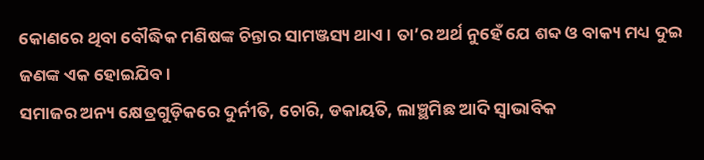କୋଣରେ ଥିବା ବୌଦ୍ଧିକ ମଣିଷଙ୍କ ଚିନ୍ତାର ସାମଞ୍ଜସ୍ୟ ଥାଏ। ତା’ର ଅର୍ଥ ନୁହେଁ ଯେ ଶବ୍ଦ ଓ ବାକ୍ୟ ମଧ୍ୟ ଦୁଇ ଜଣଙ୍କ ଏକ ହୋଇଯିବ।
ସମାଜର ଅନ୍ୟ କ୍ଷେତ୍ରଗୁଡ଼ିକରେ ଦୁର୍ନୀତି, ଚୋରି, ଡକାୟତି, ଲାଞ୍ଛମିଛ ଆଦି ସ୍ବାଭାବିକ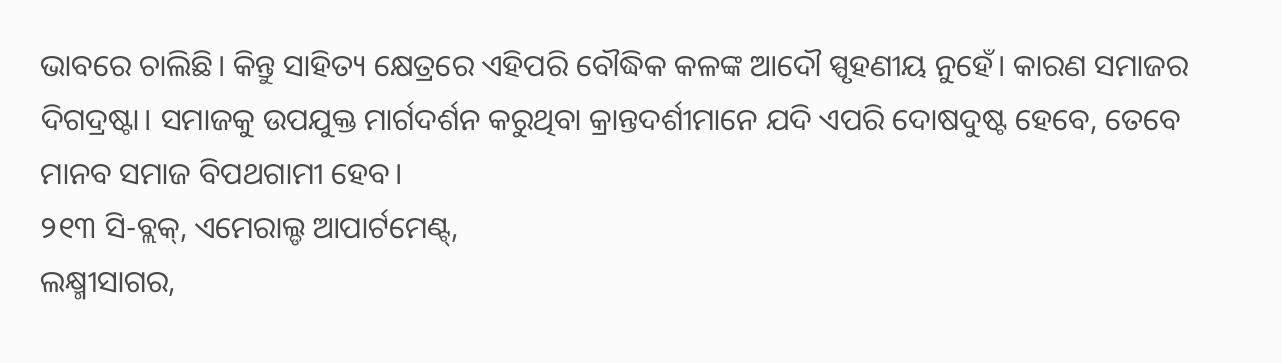ଭାବରେ ଚାଲିଛି। କିନ୍ତୁ ସାହିତ୍ୟ କ୍ଷେତ୍ରରେ ଏହିପରି ବୌଦ୍ଧିକ କଳଙ୍କ ଆଦୌ ସ୍ପୃହଣୀୟ ନୁହେଁ। କାରଣ ସମାଜର ଦିଗଦ୍ରଷ୍ଟା। ସମାଜକୁ ଉପଯୁକ୍ତ ମାର୍ଗଦର୍ଶନ କରୁଥିବା କ୍ରାନ୍ତଦର୍ଶୀମାନେ ଯଦି ଏପରି ଦୋଷଦୁଷ୍ଟ ହେବେ, ତେବେ ମାନବ ସମାଜ ବିପଥଗାମୀ ହେବ।
୨୧୩ ସି-ବ୍ଲକ୍‌, ଏମେରାଲ୍ଡ ଆପାର୍ଟମେଣ୍ଟ୍‌,
ଲକ୍ଷ୍ମୀସାଗର,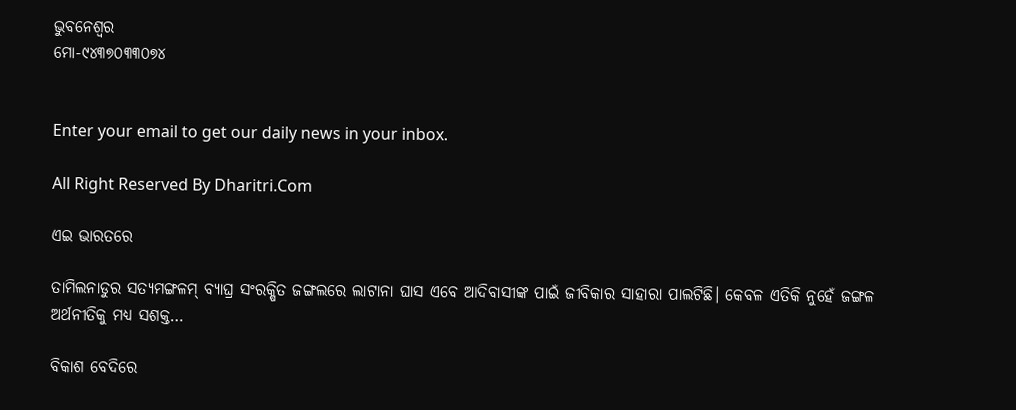ଭୁବନେଶ୍ୱର
ମୋ-୯୪୩୭୦୩୩୦୭୪


Enter your email to get our daily news in your inbox.

All Right Reserved By Dharitri.Com

ଏଇ ଭାରତରେ

ତାମିଲନାଡୁର ସତ୍ୟମଙ୍ଗଳମ୍‌ ବ୍ୟାଘ୍ର ସଂରକ୍ଷିତ ଜଙ୍ଗଲରେ ଲାଟାନା ଘାସ ଏବେ ଆଦିବାସୀଙ୍କ ପାଇଁ ଜୀବିକାର ସାହାରା ପାଲଟିଛି। କେବଳ ଏତିକି ନୁହେଁ ଜଙ୍ଗଳ ଅର୍ଥନୀତିକୁ ମଧ୍ୟ ସଶକ୍ତ…

ବିକାଶ ବେଦିରେ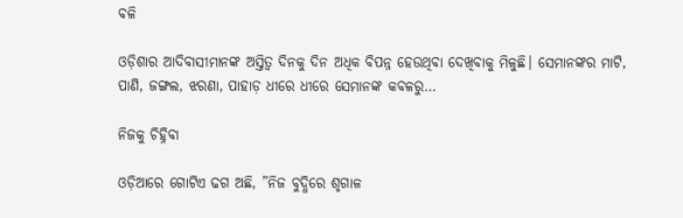ବଳି

ଓଡ଼ିଶାର ଆଦିବାସୀମାନଙ୍କ ଅସ୍ତିତ୍ୱ ଦିନକୁ ଦିନ ଅଧିକ ବିପନ୍ନ ହେଉଥିବା ଦେଖିବାକୁ ମିଳୁଛି। ସେମାନଙ୍କର ମାଟି, ପାଣି, ଜଙ୍ଗଲ, ଝରଣା, ପାହାଡ଼ ଧୀରେ ଧୀରେ ସେମାନଙ୍କ କବଳରୁ…

ନିଜକୁ ଚିହ୍ନିବା

ଓଡ଼ିଆରେ ଗୋଟିଏ ଢଗ ଅଛି, ”ନିଜ ବୁଦ୍ଧିରେ ଶୃଗାଳ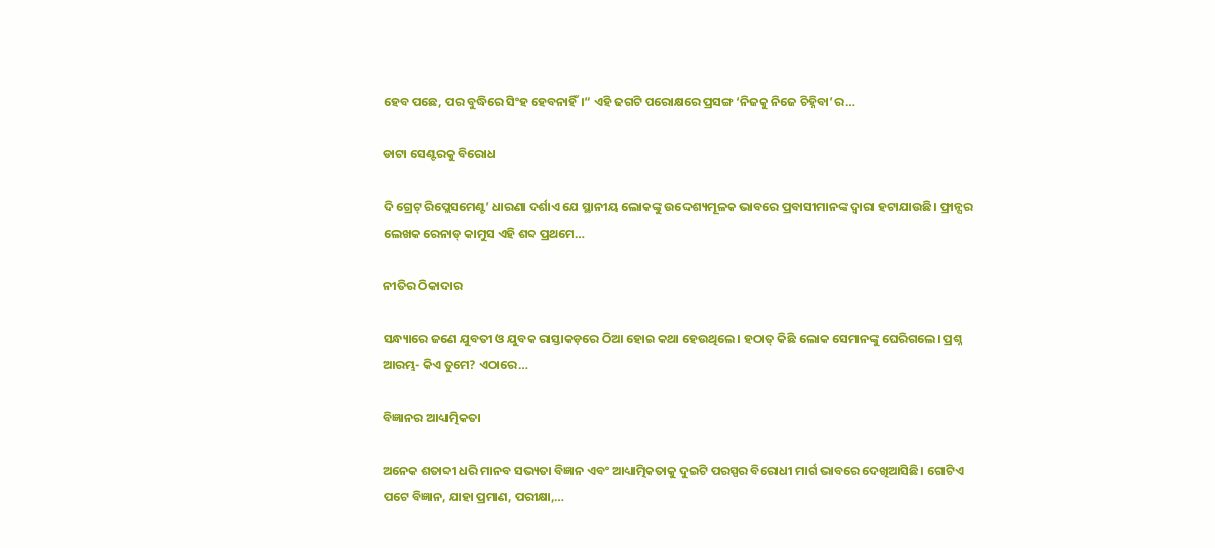ହେବ ପଛେ, ପର ବୁଦ୍ଧିରେ ସିଂହ ହେବନାହିଁ।“ ଏହି ଢଗଟି ପରୋକ୍ଷରେ ପ୍ରସଙ୍ଗ ‘ନିଜକୁ ନିଜେ ଚିହ୍ନିବା’ର…

ଡାଟା ସେଣ୍ଟରକୁ ବିରୋଧ

ଦି ଗ୍ରେଟ୍‌ ରିପ୍ଲେସମେଣ୍ଟ’ ଧାରଣା ଦର୍ଶାଏ ଯେ ସ୍ଥାନୀୟ ଲୋକଙ୍କୁ ଉଦ୍ଦେଶ୍ୟମୂଳକ ଭାବରେ ପ୍ରବାସୀମାନଙ୍କ ଦ୍ୱାରା ହଟାଯାଉଛି। ଫ୍ରାନ୍ସର ଲେଖକ ରେନାଡ୍‌ କାମୁସ ଏହି ଶବ୍ଦ ପ୍ରଥମେ…

ନୀତିର ଠିକାଦାର

ସନ୍ଧ୍ୟାରେ ଜଣେ ଯୁବତୀ ଓ ଯୁବକ ରାସ୍ତାକଡ଼ରେ ଠିଆ ହୋଇ କଥା ହେଉଥିଲେ। ହଠାତ୍‌ କିଛି ଲୋକ ସେମାନଙ୍କୁ ଘେରିଗଲେ। ପ୍ରଶ୍ନ ଆରମ୍ଭ- କିଏ ତୁମେ? ଏଠାରେ…

ବିଜ୍ଞାନର ଆଧ୍ୟାତ୍ମିକତା

ଅନେକ ଶତାବ୍ଦୀ ଧରି ମାନବ ସଭ୍ୟତା ବିଜ୍ଞାନ ଏବଂ ଆଧ୍ୟାତ୍ମିକତାକୁ ଦୁଇଟି ପରସ୍ପର ବିରୋଧୀ ମାର୍ଗ ଭାବରେ ଦେଖିଆସିଛି। ଗୋଟିଏ ପଟେ ବିଜ୍ଞାନ, ଯାହା ପ୍ରମାଣ, ପରୀକ୍ଷା,…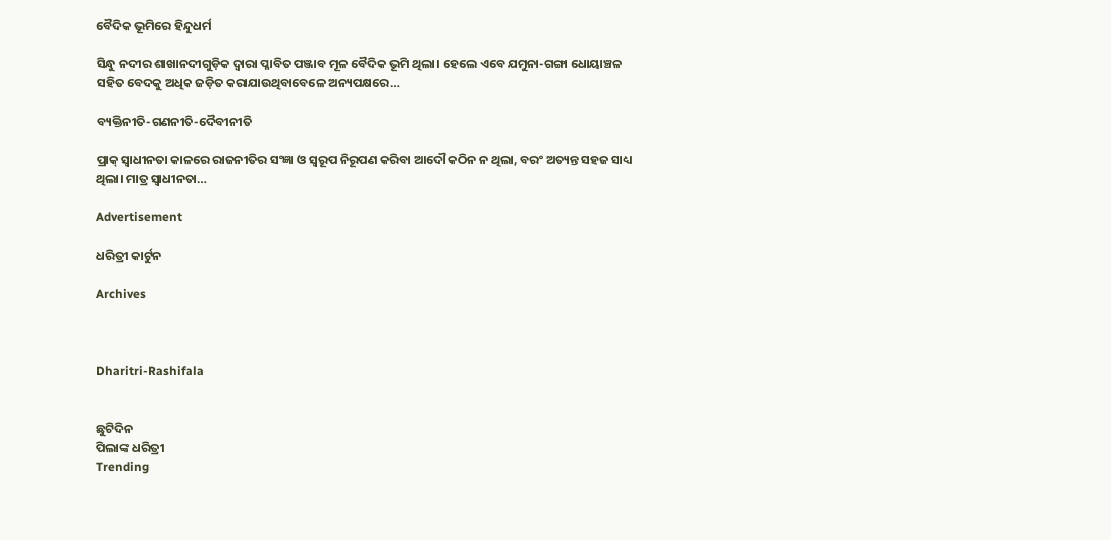ବୈଦିକ ଭୂମିରେ ହିନ୍ଦୁଧର୍ମ

ସିନ୍ଧୁ ନଦୀର ଶାଖାନଦୀଗୁଡ଼ିକ ଦ୍ୱାରା ପ୍ଳାବିତ ପଞ୍ଜାବ ମୂଳ ବୈଦିକ ଭୂମି ଥିଲା। ହେଲେ ଏବେ ଯମୁନା-ଗଙ୍ଗା ଧୋୟାଞ୍ଚଳ ସହିତ ବେଦକୁ ଅଧିକ ଜଡ଼ିତ କରାଯାଉଥିବାବେଳେ ଅନ୍ୟପକ୍ଷରେ…

ବ୍ୟକ୍ତିନୀତି-ଗଣନୀତି-ଦୈବୀନୀତି

ପ୍ରାକ୍‌ ସ୍ବାଧୀନତା କାଳରେ ରାଜନୀତିର ସଂଜ୍ଞା ଓ ସ୍ବରୂପ ନିରୂପଣ କରିବା ଆଦୌ କଠିନ ନ ଥିଲା, ବରଂ ଅତ୍ୟନ୍ତ ସହଜ ସାଧ୍ୟ ଥିଲା। ମାତ୍ର ସ୍ବାଧୀନତା…

Advertisement

ଧରିତ୍ରୀ କାର୍ଟୁନ

Archives



Dharitri-Rashifala


ଛୁଟିଦିନ
ପିଲାଙ୍କ ଧରିତ୍ରୀ
Trending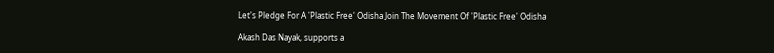Let's Pledge For A 'Plastic Free' Odisha Join The Movement Of 'Plastic Free' Odisha

Akash Das Nayak, supports a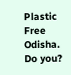Plastic Free Odisha. Do you?